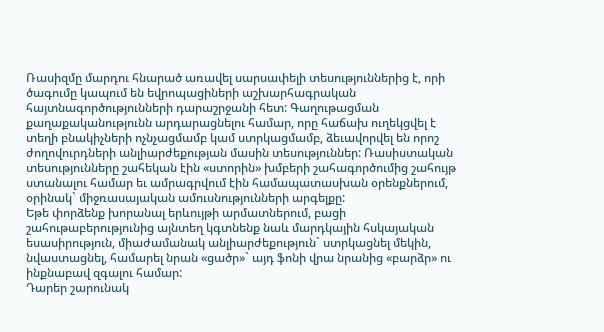Ռասիզմը մարդու հնարած առավել սարսափելի տեսություններից է, որի ծագումը կապում են եվրոպացիների աշխարհագրական հայտնագործությունների դարաշրջանի հետ: Գաղութացման քաղաքականությունն արդարացնելու համար, որը հաճախ ուղեկցվել է տեղի բնակիչների ոչնչացմամբ կամ ստրկացմամբ, ձեւավորվել են որոշ ժողովուրդների անլիարժեքության մասին տեսություններ: Ռասիստական տեսությունները շահեկան էին «ստորին» խմբերի շահագործումից շահույթ ստանալու համար եւ ամրագրվում էին համապատասխան օրենքներում, օրինակ` միջռասայական ամուսնությունների արգելքը:
Եթե փորձենք խորանալ երևույթի արմատներում, բացի շահութաբերությունից այնտեղ կգտնենք նաև մարդկային հսկայական եսասիրություն, միաժամանակ անլիարժեքություն` ստրկացնել մեկին, նվաստացնել, համարել նրան «ցածր»` այդ ֆոնի վրա նրանից «բարձր» ու ինքնաբավ զգալու համար:
Դարեր շարունակ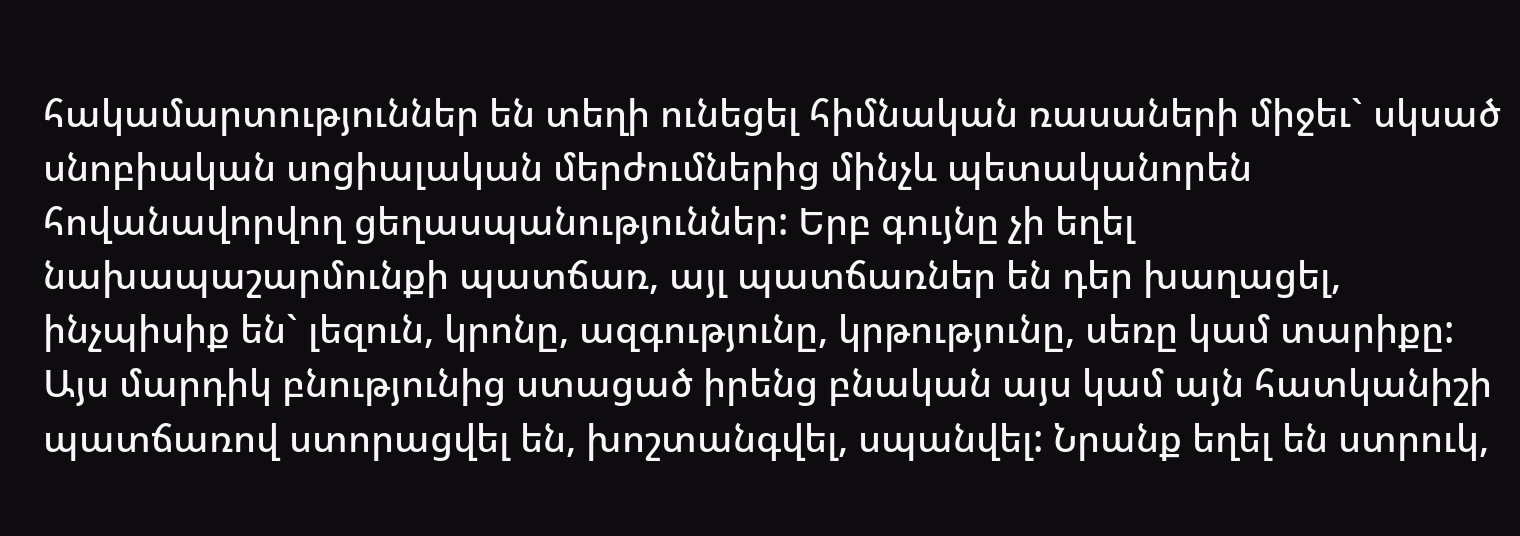հակամարտություններ են տեղի ունեցել հիմնական ռասաների միջեւ` սկսած սնոբիական սոցիալական մերժումներից մինչև պետականորեն հովանավորվող ցեղասպանություններ: Երբ գույնը չի եղել նախապաշարմունքի պատճառ, այլ պատճառներ են դեր խաղացել, ինչպիսիք են` լեզուն, կրոնը, ազգությունը, կրթությունը, սեռը կամ տարիքը:
Այս մարդիկ բնությունից ստացած իրենց բնական այս կամ այն հատկանիշի պատճառով ստորացվել են, խոշտանգվել, սպանվել: Նրանք եղել են ստրուկ,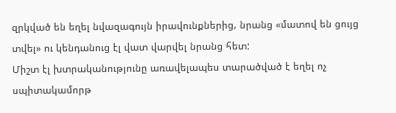զրկված են եղել նվազագույն իրավունքներից, նրանց «մատով են ցույց տվել» ու կենդանուց էլ վատ վարվել նրանց հետ:
Միշտ էլ խտրականությունը առավելապես տարածված է եղել ոչ սպիտակամորթ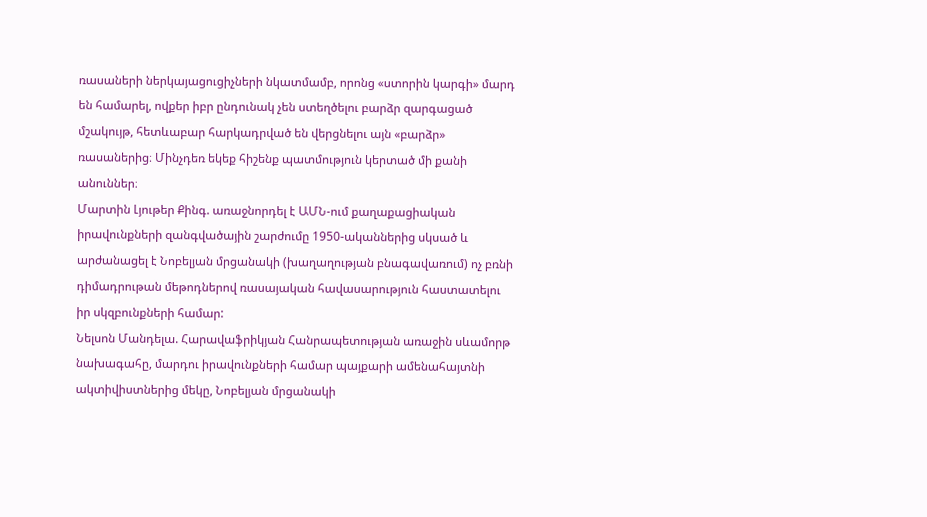ռասաների ներկայացուցիչների նկատմամբ, որոնց «ստորին կարգի» մարդ են համարել, ովքեր իբր ընդունակ չեն ստեղծելու բարձր զարգացած մշակույթ, հետևաբար հարկադրված են վերցնելու այն «բարձր» ռասաներից։ Մինչդեռ եկեք հիշենք պատմություն կերտած մի քանի անուններ։
Մարտին Լյութեր Քինգ. առաջնորդել է ԱՄՆ-ում քաղաքացիական իրավունքների զանգվածային շարժումը 1950-ականներից սկսած և արժանացել է Նոբելյան մրցանակի (խաղաղության բնագավառում) ոչ բռնի դիմադրութան մեթոդներով ռասայական հավասարություն հաստատելու իր սկզբունքների համար:
Նելսոն Մանդելա. Հարավաֆրիկյան Հանրապետության առաջին սևամորթ նախագահը, մարդու իրավունքների համար պայքարի ամենահայտնի ակտիվիստներից մեկը, Նոբելյան մրցանակի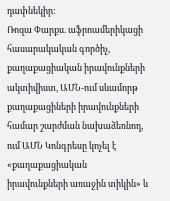դափնեկիր:
Ռոզա Փարքս. աֆրոամերիկացի հասարակական գործիչ, քաղաքացիական իրավունքների ակտիվիստ, ԱՄՆ-ում սևամորթ քաղաքացիների իրավունքների համար շարժման նախաձեռնող, ում ԱՄՆ Կոնգրեսը կոչել է «քաղաքացիական իրավունքների առաջին տիկին» և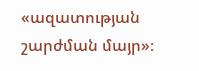«ազատության շարժման մայր»։